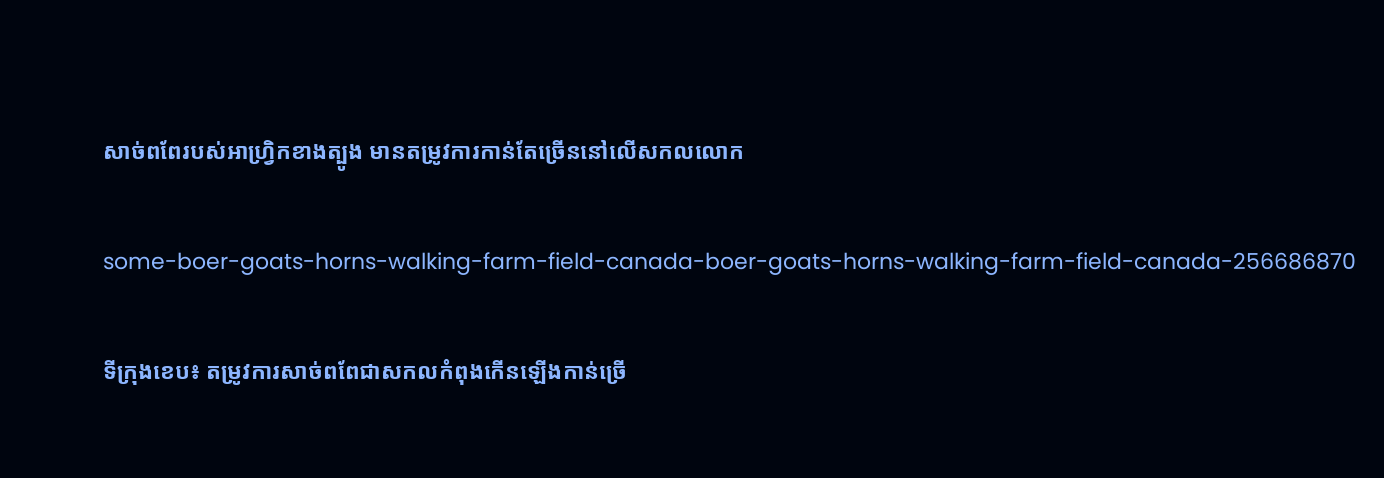សាច់ពពែរបស់អាហ្វ្រិកខាងត្បូង មានតម្រូវការកាន់តែច្រើននៅលើសកលលោក

some-boer-goats-horns-walking-farm-field-canada-boer-goats-horns-walking-farm-field-canada-256686870

ទីក្រុងខេប៖ តម្រូវការសាច់ពពែជាសកលកំពុងកើនឡើងកាន់ច្រើ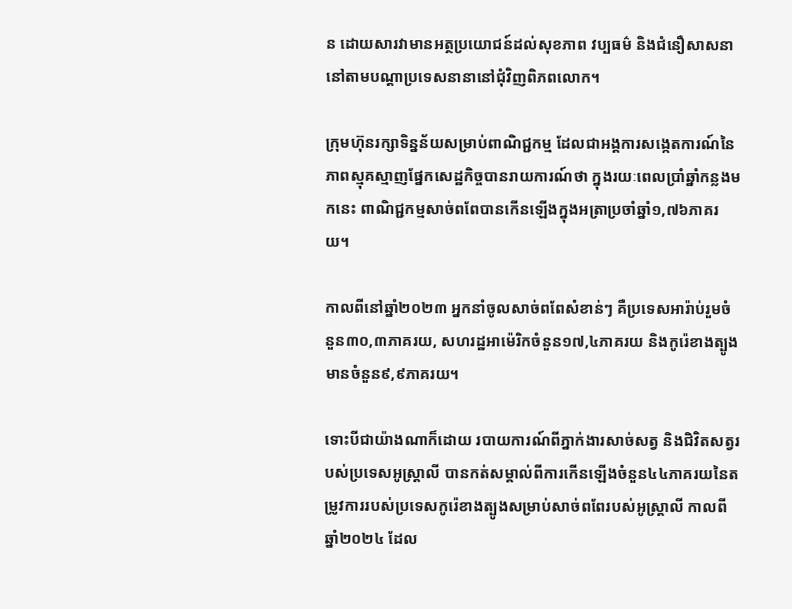ន ដោយសារវាមានអត្ថប្រយោជន៍ដល់សុខភាព វប្បធម៌ និងជំនឿសាសនា នៅតាមបណ្តាប្រទេសនានានៅជុំវិញពិភពលោក។

ក្រុមហ៊ុនរក្សាទិន្នន័យសម្រាប់ពាណិជ្ជកម្ម ដែលជាអង្គការសង្កេតការណ៍នៃភាពស្មុគស្មាញផ្នែកសេដ្ឋកិច្ចបានរាយការណ៍ថា ក្នុងរយៈពេលប្រាំឆ្នាំកន្លងមកនេះ ពាណិជ្ជកម្មសាច់ពពែបានកើនឡើងក្នុងអត្រាប្រចាំឆ្នាំ១,៧៦ភាគរយ។

កាលពីនៅឆ្នាំ២០២៣ អ្នកនាំចូលសាច់ពពែសំខាន់ៗ គឺប្រទេសអារ៉ាប់រួមចំនួន៣០,៣ភាគរយ, សហរដ្ឋអាម៉េរិកចំនួន១៧,៤ភាគរយ និងកូរ៉េខាងត្បូងមានចំនួន៩,៩ភាគរយ។

ទោះបីជាយ៉ាងណាក៏ដោយ របាយការណ៍ពីភ្នាក់ងារសាច់សត្វ និងជិវិតសត្វរបស់ប្រទេសអូស្ត្រាលី បានកត់សម្គាល់ពីការកើនឡើងចំនួន៤៤ភាគរយនៃតម្រូវការរបស់ប្រទេសកូរ៉េខាងត្បូងសម្រាប់សាច់ពពែរបស់អូស្ត្រាលី កាលពីឆ្នាំ២០២៤ ដែល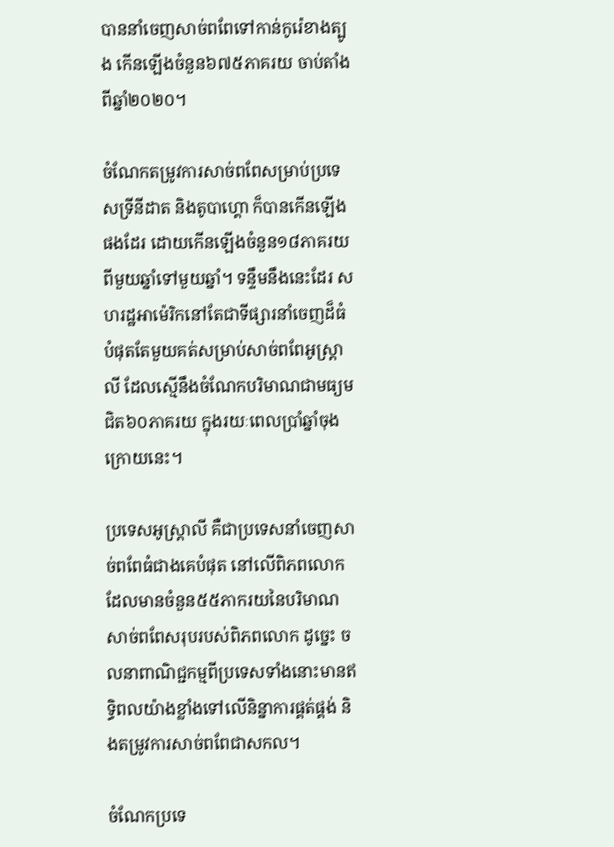បាននាំចេញសាច់ពពែទៅកាន់កូរ៉េខាងត្បូង កើនឡើងចំនួន៦៧៥ភាគរយ ចាប់តាំងពីឆ្នាំ២០២០។

ចំណែកតម្រូវការសាច់ពពែសម្រាប់ប្រទេសទ្រីនីដាត និងតូបាហ្គោ ក៏បានកើនឡើងផងដែរ ដោយកើនឡើងចំនួន១៨ភាគរយ ពីមួយឆ្នាំទៅមួយឆ្នាំ។ ទន្ទឹមនឹងនេះដែរ សហរដ្ឋអាម៉េរិកនៅតែជាទីផ្សារនាំចេញដ៏ធំបំផុតតែមួយគត់សម្រាប់សាច់ពពែអូស្ត្រាលី ដែលស្មើនឹងចំណែកបរិមាណជាមធ្យមជិត៦០ភាគរយ ក្នុងរយៈពេលប្រាំឆ្នាំចុងក្រោយនេះ។

ប្រទេសអូស្ត្រាលី គឺជាប្រទេសនាំចេញសាច់ពពែធំជាងគេបំផុត នៅលើពិភពលោក ដែលមានចំនួន៥៥ភាករយនៃបរិមាណសាច់ពពែសរុបរបស់ពិភពលោក ដូច្នេះ ចលនាពាណិជ្ជកម្មពីប្រទេសទាំងនោះមានឥទ្ធិពលយ៉ាងខ្លាំងទៅលើនិន្នាការផ្គត់ផ្គង់ និងតម្រូវការសាច់ពពែជាសកល។

ចំណែកប្រទេ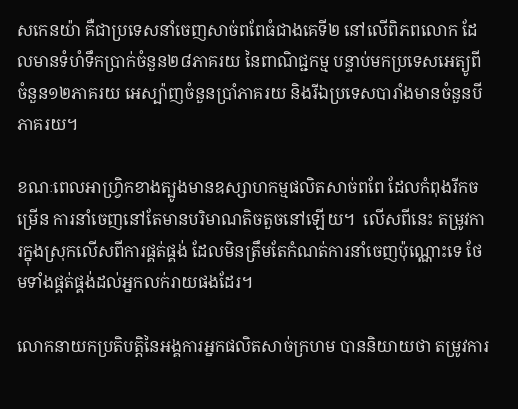សកេនយ៉ា គឺជាប្រទេសនាំចេញសាច់ពពែធំជាងគេទី២ នៅលើពិភពលោក ដែលមានទំហំទឹកប្រាក់ចំនួន២៨ភាគរយ នៃពាណិជ្ជកម្ម បន្ទាប់មកប្រទេសអេត្យូពីចំនួន១២ភាគរយ អេស្ប៉ាញចំនួនប្រាំភាគរយ និងរីឯប្រទេសបារាំងមានចំនួនបីភាគរយ។

ខណៈពេលអាហ្រ្វិកខាងត្បូងមានឧស្សាហកម្មផលិតសាច់ពពែ ដែលកំពុងរីកចម្រើន ការនាំចេញនៅតែមានបរិមាណតិចតួចនៅឡើយ។  លើសពីនេះ តម្រូវការក្នុងស្រុកលើសពីការផ្គត់ផ្គង់ ដែលមិនត្រឹមតែកំណត់ការនាំចេញប៉ុណ្ណោះទេ ថែមទាំងផ្គត់ផ្គង់ដល់អ្នកលក់រាយផងដែរ។

លោកនាយកប្រតិបត្តិនៃអង្គការអ្នកផលិតសាច់ក្រហម បាននិយាយថា តម្រូវការ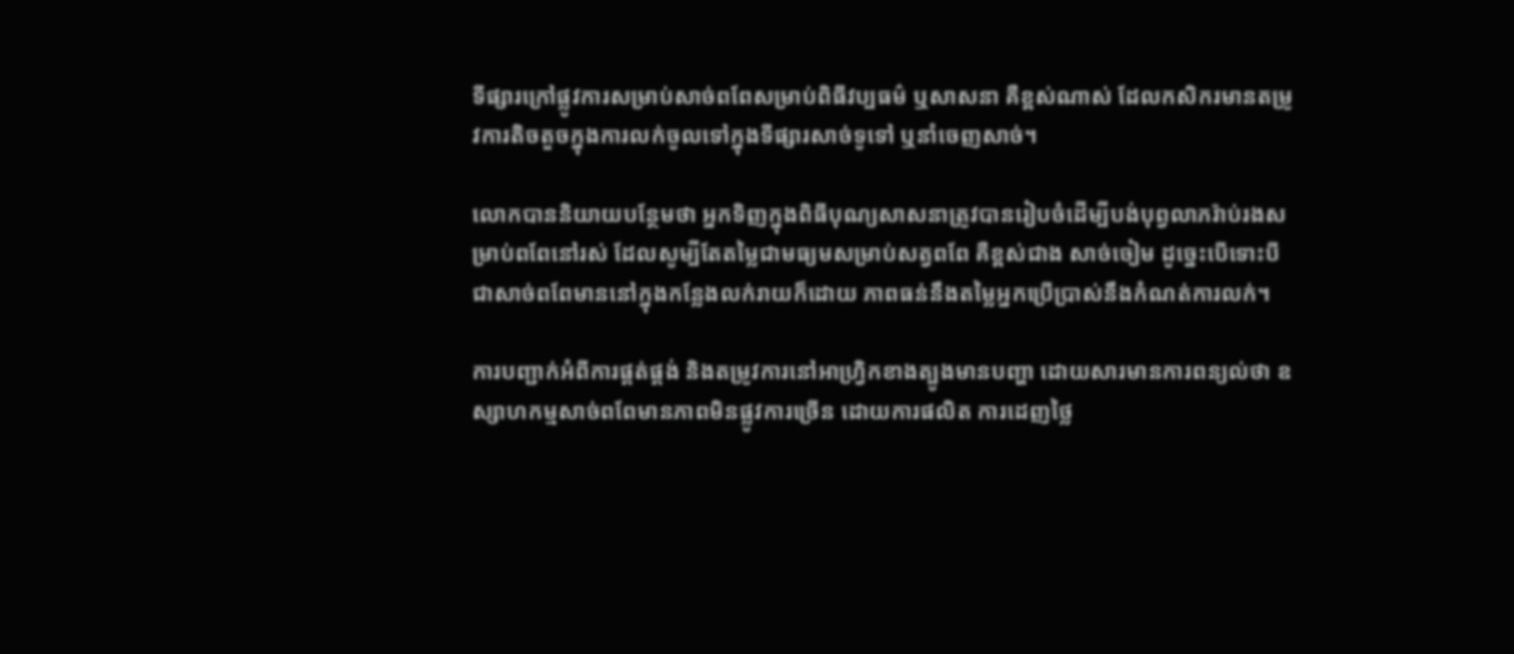ទីផ្សារក្រៅផ្លូវការសម្រាប់សាច់ពពែសម្រាប់ពិធីវប្បធម៌ ឬសាសនា គឺខ្ពស់ណាស់ ដែលកសិករមានតម្រូវការតិចតួចក្នុងការលក់ចូលទៅក្នុងទីផ្សារសាច់ទូទៅ ឬនាំចេញសាច់។

លោកបាននិយាយបន្ថែមថា អ្នកទិញក្នុងពិធីបុណ្យសាសនាត្រូវបានរៀបចំដើម្បីបង់បុព្វលាភរ៉ាប់រងសម្រាប់ពពែនៅរស់ ដែលសូម្បីតែតម្លៃជាមធ្យមសម្រាប់សត្វពពែ គឺខ្ពស់ជាង សាច់ចៀម ដូច្នេះបើទោះបីជាសាច់ពពែមាននៅក្នុងកន្លែងលក់រាយក៏ដោយ ភាពធន់នឹងតម្លៃអ្នកប្រើប្រាស់នឹងកំណត់ការលក់។

ការបញ្ជាក់អំពីការផ្គត់ផ្គង់ និងតម្រូវការនៅអាហ្រ្វិកខាងត្បូងមានបញ្ហា ដោយសារមានការពន្យល់ថា ឧស្សាហកម្មសាច់ពពែមានភាពមិនផ្លូវការច្រើន ដោយការផលិត ការដេញថ្លៃ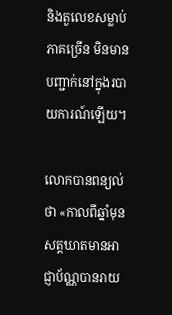និងតួលេខសម្លាប់ភាគច្រើន មិនមានបញ្ជាក់នៅក្នុងរបាយការណ៍ឡើយ។

លោកបានពន្យល់ថា «កាលពីឆ្នាំមុន សត្តឃាតមានអាជ្ញាប័ណ្ណបានរាយ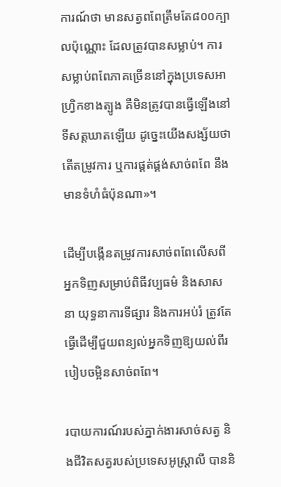ការណ៍ថា មានសត្វពពែត្រឹមតែ៨០០ក្បាលប៉ុណ្ណោះ ដែលត្រូវបានសម្លាប់។ ការសម្លាប់ពពែភាគច្រើននៅក្នុងប្រទេសអាហ្វ្រិកខាងត្បូង គឺមិនត្រូវបានធ្វើឡើងនៅទីសត្តឃាតឡើយ ដូច្នេះយើងសង្ស័យថា តើតម្រូវការ ឬការផ្គត់ផ្គង់សាច់ពពែ នឹងមានទំហំធំប៉ុនណា»។

ដើម្បីបង្កើនតម្រូវការសាច់ពពែលើសពីអ្នកទិញសម្រាប់ពិធីវប្បធម៌ និងសាសនា យុទ្ធនាការទីផ្សារ និងការអប់រំ ត្រូវតែធ្វើដើម្បីជួយពន្យល់អ្នកទិញឱ្យយល់ពីរបៀបចម្អិនសាច់ពពែ។

របាយការណ៍របស់ភ្នាក់ងារសាច់សត្វ និងជីវិតសត្វរបស់ប្រទេសអូស្ត្រាលី បាននិ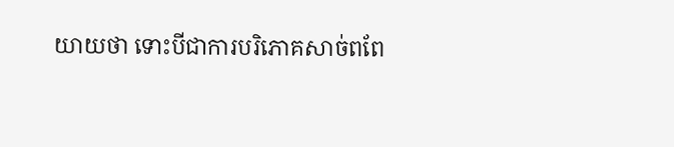យាយថា ទោះបីជាការបរិភោគសាច់ពពែ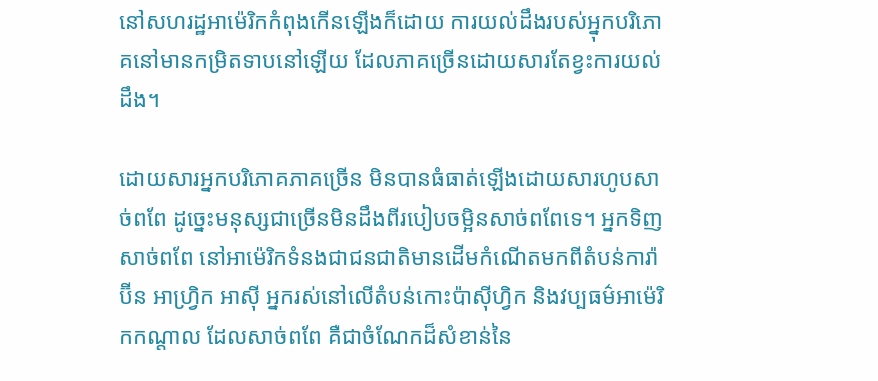នៅសហរដ្ឋអាម៉េរិកកំពុងកើនឡើងក៏ដោយ ការយល់ដឹងរបស់អុ្នកបរិភោគនៅមានកម្រិតទាបនៅឡើយ ដែលភាគច្រើនដោយសារតែខ្វះការយល់ដឹង។

ដោយសារអ្នកបរិភោគភាគច្រើន មិនបានធំធាត់ឡើងដោយសារហូបសាច់ពពែ ដូច្នេះមនុស្សជាច្រើនមិនដឹងពីរបៀបចម្អិនសាច់ពពែទេ។ អ្នកទិញសាច់ពពែ នៅអាម៉េរិកទំនងជាជនជាតិមានដើមកំណើតមកពីតំបន់ការ៉ាប៊ីន អាហ្រ្វិក អាស៊ី អ្នករស់នៅលើតំបន់កោះប៉ាស៊ីហ្វិក និងវប្បធម៌អាម៉េរិកកណ្តាល ដែលសាច់ពពែ គឺជាចំណែកដ៏សំខាន់នៃ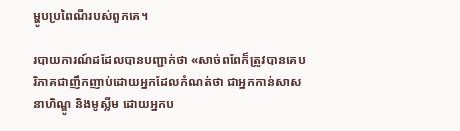ម្ហូបប្រពៃណីរបស់ពួកគេ។

របាយការណ៍ដដែលបានបញ្ជាក់ថា «សាច់ពពែក៏ត្រូវបានគេបរិភាគជាញឹកញាប់ដោយអ្នកដែលកំណត់ថា ជាអ្នកកាន់សាសនាហិណ្ឌូ និងមូស្លីម ដោយអ្នកប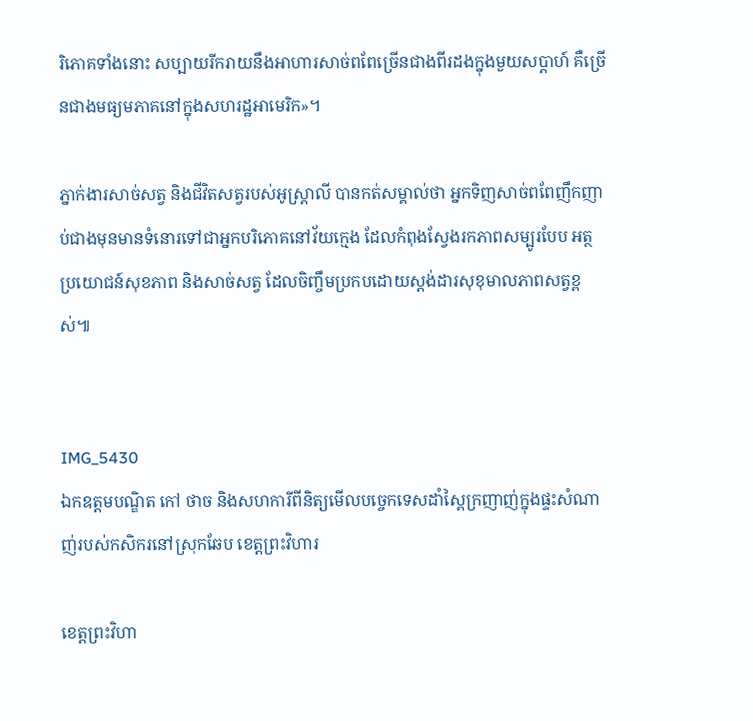រិភោគទាំងនោះ សប្បាយរីករាយនឹងអាហារសាច់ពពែច្រើនជាងពីរដងក្នុងមួយសប្តាហ៍ គឺច្រើនជាងមធ្យមភាគនៅក្នុងសហរដ្ឋអាមេរិក»។

ភ្នាក់ងារសាច់សត្វ និងជីវិតសត្វរបស់អូស្ត្រាលី បានកត់សម្គាល់ថា អ្នកទិញសាច់ពពែញឹកញាប់ជាងមុនមានទំនោរទៅជាអ្នកបរិភោគនៅវ័យក្មេង ដែលកំពុងស្វែងរកភាពសម្បូរបែប អត្ថប្រយោជន៍សុខភាព និងសាច់សត្វ ដែលចិញ្ចឹមប្រកបដោយស្តង់ដារសុខុមាលភាពសត្វខ្ពស់៕


IMG_5430
ឯកឧត្តមបណ្ឌិត កៅ ថាច និងសហការីពីនិត្យមើលបច្ចេកទេសដាំស្ពៃក្រញាញ់ក្នុងផ្ទះសំណាញ់របស់កសិករនៅស្រុកឆែប ខេត្តព្រះវិហារ

ខេត្តព្រះវិហា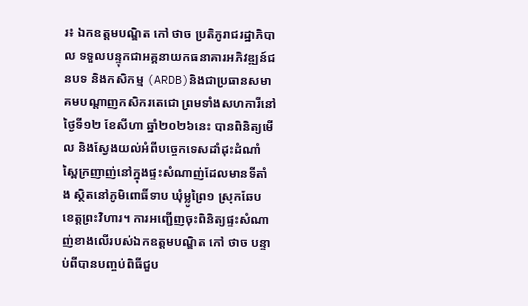រ៖ ឯកឧត្តមបណ្ឌិត កៅ ថាច ប្រតិភូរាជរដ្ឋាភិបាល ទទួលបន្ទុកជាអគ្គនាយកធនាគារអភិវឌ្ឍន៍ជនបទ និងកសិកម្ម (ARDB)និងជាប្រធានសមាគមបណ្តាញកសិករតេជោ ព្រមទាំងសហការីនៅថ្ងៃទី១២ ខែសីហា ឆ្នាំ២០២៦នេះ បានពិនិត្យមើល និងស្វែងយល់អំពីបច្ចេកទេសដាំដុះដំណាំស្ពៃក្រញាញ់នៅក្នុងផ្ទះសំណាញ់ដែលមានទីតាំង ស្ថិតនៅភូមិពោធិ៍ទាប ឃុំម្លូព្រៃ១ ស្រុកឆែប ខេត្តព្រះវិហារ។ ការអញ្ជើញចុះពិនិត្យផ្ទះសំណាញ់ខាងលើរបស់ឯកឧត្តមបណ្ឌិត កៅ ថាច បន្ទាប់ពីបានបញ្ចប់ពិធីជួប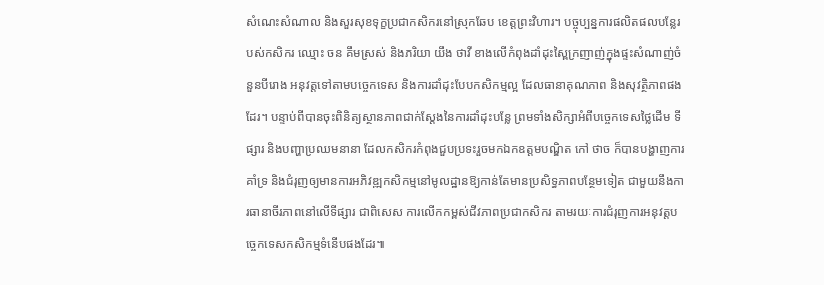សំណេះសំណាល និងសួរសុខទុក្ខប្រជាកសិករនៅស្រុកឆែប ខេត្តព្រះវិហារ។ បច្ចុប្បន្នការផលិតផលបន្លែរបស់កសិករ ឈ្មោះ ចន គឹមស្រស់ និងភរិយា យឹង ថាវី ខាងលើកំពុងដាំដុះស្ពៃក្រញាញ់ក្នុងផ្ទះសំណាញ់ចំនួនបីរោង អនុវត្តទៅតាមបច្ចេកទេស និងការដាំដុះបែបកសិកម្មល្អ ដែលធានាគុណភាព និងសុវត្ថិភាពផងដែរ។ បន្ទាប់ពីបានចុះពិនិត្យស្ថានភាពជាក់ស្តែងនៃការដាំដុះបន្លែ ព្រមទាំងសិក្សាអំពីបច្ចេកទេសថ្លៃដើម ទីផ្សារ និងបញ្ហាប្រឈមនានា ដែលកសិករកំពុងជួបប្រទះរួចមកឯកឧត្តមបណ្ឌិត កៅ ថាច ក៏បានបង្ហាញការគាំទ្រ និងជំរុញឲ្យមានការអភិវឌ្ឍកសិកម្មនៅមូលដ្ឋានឱ្យកាន់តែមានប្រសិទ្ធភាពបន្ថែមទៀត ជាមួយនឹងការធានាចីរភាពនៅលើទីផ្សារ ជាពិសេស ការលើកកម្ពស់ជីវភាពប្រជាកសិករ តាមរយៈការជំរុញការអនុវត្តបច្ចេកទេសកសិកម្មទំនើបផងដែរ៕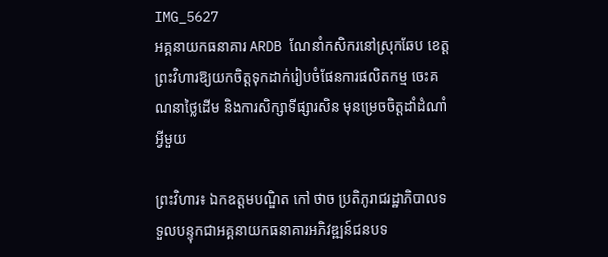IMG_5627
អគ្គនាយកធនាគារ ARDB ណែនាំកសិករនៅស្រុកឆែប ខេត្តព្រះវិហារឱ្យយកចិត្តទុកដាក់រៀបចំផែនការផលិតកម្ម ចេះគណនាថ្លៃដើម និងការសិក្សាទីផ្សារសិន មុនម្រេចចិត្តដាំដំណាំអ្វីមួយ

ព្រះវិហារ៖ ឯកឧត្តមបណ្ឌិត កៅ ថាច ប្រតិភូរាជរដ្ឋាភិបាលទទួលបន្ទុកជាអគ្គនាយកធនាគារអភិវឌ្ឍន៍ជនបទ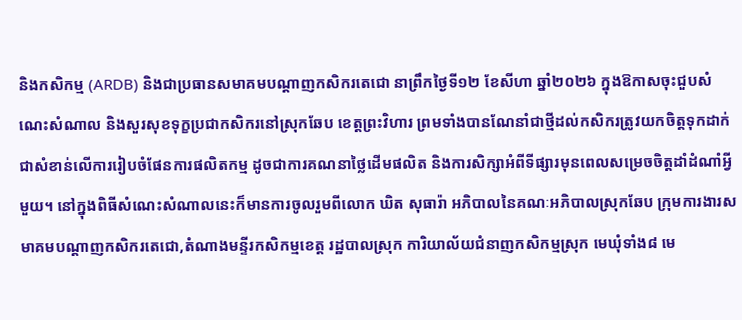និងកសិកម្ម (ARDB) និងជាប្រធានសមាគមបណ្តាញកសិករតេជោ នាព្រឹកថ្ងៃទី១២ ខែសីហា ឆ្នាំ២០២៦ ក្នុងឱកាសចុះជួបសំណេះសំណាល និងសួរសុខទុក្ខប្រជាកសិករនៅស្រុកឆែប ខេត្តព្រះវិហារ ព្រមទាំងបានណែនាំជាថ្មីដល់កសិករត្រូវយកចិត្តទុកដាក់ជាសំខាន់លើការរៀបចំផែនការផលិតកម្ម ដូចជាការគណនាថ្លៃដើមផលិត និងការសិក្សាអំពីទីផ្សារមុនពេលសម្រេចចិត្តដាំដំណាំអ្វីមួយ។ នៅក្នុងពិធីសំណេះសំណាលនេះក៏មានការចូលរួមពីលោក ឃិត សុធារ៉ា អភិបាលនៃគណៈអភិបាលស្រុកឆែប ក្រុមការងារសមាគមបណ្តាញកសិករតេជោ,តំណាងមន្ទីរកសិកម្មខេត្ត រដ្ឋបាលស្រុក ការិយាល័យជំនាញកសិកម្មស្រុក មេឃុំទាំង៨ មេ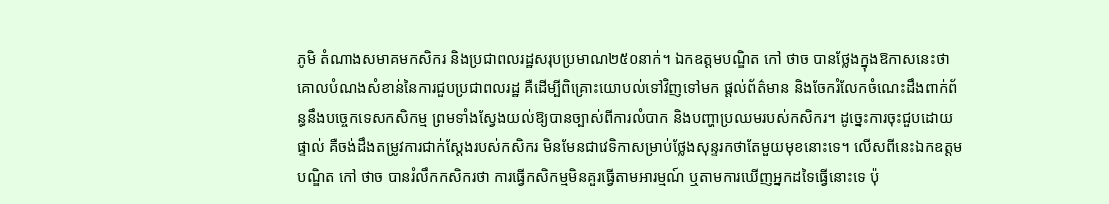ភូមិ តំណាងសមាគមកសិករ និងប្រជាពលរដ្ឋសរុបប្រមាណ២៥០នាក់។ ឯកឧត្តមបណ្ឌិត កៅ ថាច បានថ្លែងក្នុងឱកាសនេះថា គោលបំណងសំខាន់នៃការជួបប្រជាពលរដ្ឋ គឺដើម្បីពិគ្រោះយោបល់ទៅវិញទៅមក ផ្តល់ព័ត៌មាន និងចែករំលែកចំណេះដឹងពាក់ព័ន្ធនឹងបច្ចេកទេសកសិកម្ម ព្រមទាំងស្វែងយល់ឱ្យបានច្បាស់ពីការលំបាក និងបញ្ហាប្រឈមរបស់កសិករ។ ដូច្នេះការចុះជួបដោយផ្ទាល់ គឺចង់ដឹងតម្រូវការជាក់ស្តែងរបស់កសិករ មិនមែនជាវេទិកាសម្រាប់ថ្លែងសុន្ទរកថាតែមួយមុខនោះទេ។ លើសពីនេះឯកឧត្តមបណ្ឌិត កៅ ថាច បានរំលឹកកសិករថា ការធ្វើកសិកម្មមិនគួរធ្វើតាមអារម្មណ៍ ឬតាមការឃើញអ្នកដទៃធ្វើនោះទេ ប៉ុ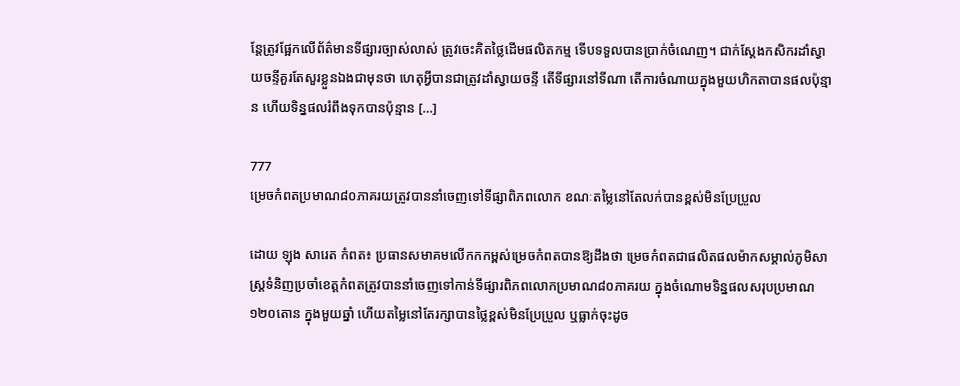ន្តែត្រូវផ្អែកលើព័ត៌មានទីផ្សារច្បាស់លាស់ ត្រូវចេះគិតថ្លៃដើមផលិតកម្ម ទើបទទួលបានប្រាក់ចំណេញ។ ជាក់ស្តែងកសិករដាំស្វាយចន្ទីគួរតែសួរខ្លួនឯងជាមុនថា ហេតុអ្វីបានជាត្រូវដាំស្វាយចន្ទី តើទីផ្សារនៅទីណា តើការចំណាយក្នុងមួយហិកតាបានផលប៉ុន្មាន ហើយទិន្នផលរំពឹងទុកបានប៉ុន្មាន […]

777
ម្រេចកំពតប្រមាណ៨០ភាគរយត្រូវបាននាំចេញទៅទីផ្សាពិភពលោក ខណៈតម្លៃនៅតែលក់បានខ្ពស់មិនប្រែប្រួល

ដោយ ឡុង សារេត កំពត៖ ប្រធានសមាគមលើកកកម្ពស់ម្រេចកំពតបានឱ្យដឹងថា ម្រេចកំពតជាផលិតផលម៉ាកសម្គាល់ភូមិសាស្ត្រទំនិញប្រចាំខេត្តកំពតត្រូវបាននាំចេញទៅកាន់ទីផ្សារពិភពលោកប្រមាណ៨០ភាគរយ ក្នុងចំណោមទិន្នផលសរុបប្រមាណ១២០តោន ក្នុងមួយឆ្នាំ ហើយតម្លៃនៅតែរក្សាបានថ្លៃខ្ពស់មិនប្រែប្រួល ឬធ្លាក់ចុះដូច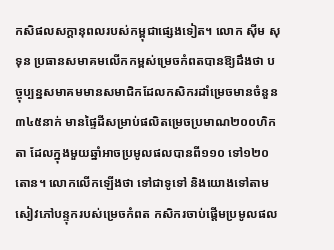កសិផលសក្តានុពលរបស់កម្ពុជាផ្សេងទៀត។ លោក ស៊ីម សុទុន ប្រធានសមាគមលើកកម្ពស់ម្រេចកំពតបានឱ្យដឹងថា បច្ចុប្បន្នសមាគមមានសមាជិកដែលកសិករដាំម្រេចមានចំនួន៣៤៥នាក់ មានផ្ទៃដីសម្រាប់ផលិតម្រេចប្រមាណ២០០ហិកតា ដែលក្នុងមួយឆ្នាំអាចប្រមូលផលបានពី១១០ ទៅ១២០តោន។ លោកលើកឡើងថា ទៅជាទូទៅ និងយោងទៅតាមសៀវភៅបន្ទុករបស់ម្រេចកំពត កសិករចាប់ផ្តើមប្រមូលផល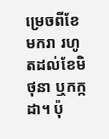ម្រេចពីខែមករា រហូតដល់ខែមិថុនា ឬកក្កដា។ ប៉ុ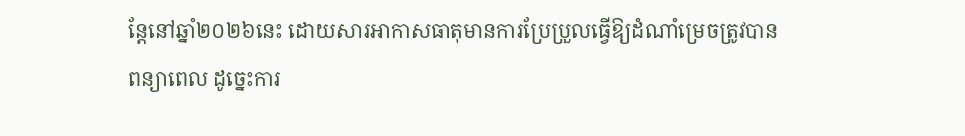ន្តែនៅឆ្នាំ២០២៦នេះ ដោយសារអាកាសធាតុមានការប្រែប្រួលធ្វើឱ្យដំណាំម្រេចត្រូវបានពន្យាពេល ដូច្នេះការ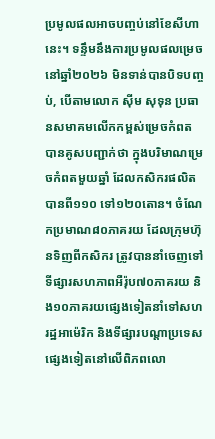ប្រមូលផលអាចបញ្ចប់នៅខែសីហានេះ។ ទន្ទឹមនឹងការប្រមូលផលម្រេចនៅឆ្នាំ២០២៦ មិនទាន់បានបិទបញ្ចប់, បើតាមលោក ស៊ីម សុទុន ប្រធានសមាគមលើកកម្ពស់ម្រេចកំពត បានគូសបញ្ជាក់ថា ក្នុងបរិមាណម្រេចកំពតមួយឆ្នាំ ដែលកសិករផលិតបានពី១១០ ទៅ១២០តោន។ ចំណែកប្រមាណ៨០ភាគរយ ដែលក្រុមហ៊ុនទិញពីកសិករ ត្រូវបាននាំចេញទៅទីផ្សារសហភាពអឺរ៉ុប៧០ភាគរយ និង១០ភាគរយផ្សេងទៀតនាំទៅសហរដ្ឋអាម៉េរិក និងទីផ្សារបណ្តាប្រទេសផ្សេងទៀតនៅលើពិភពលោ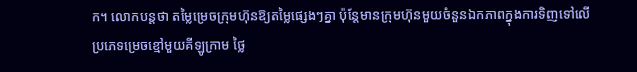ក។ លោកបន្តថា តម្លៃម្រេចក្រុមហ៊ុនឱ្យតម្លៃផ្សេងៗគ្នា ប៉ុន្តែមានក្រុមហ៊ុនមួយចំនួនឯកភាពក្នុងការទិញទៅលើប្រភេទម្រេចខ្មៅមួយគីឡូក្រាម ថ្លៃ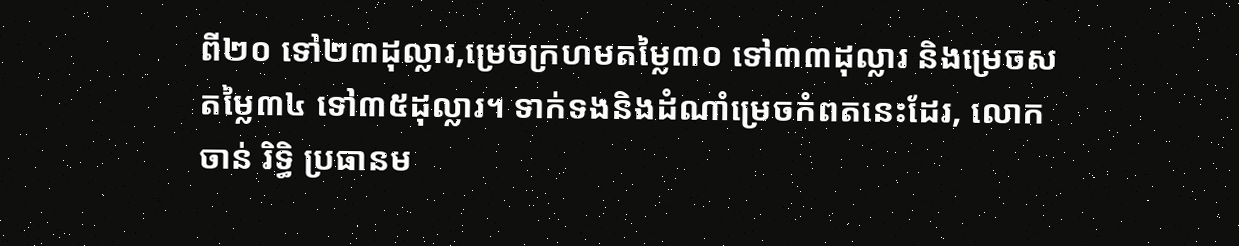ពី២០ ទៅ២៣ដុល្លារ,ម្រេចក្រហមតម្លៃ៣០ ទៅ៣៣ដុល្លារ និងម្រេចសតម្លៃ៣៤ ទៅ៣៥ដុល្លារ។ ទាក់ទងនិងដំណាំម្រេចកំពតនេះដែរ, លោក ចាន់ រិទ្ធិ ប្រធានម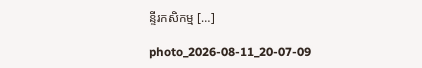ន្ទីរកសិកម្ម […]

photo_2026-08-11_20-07-09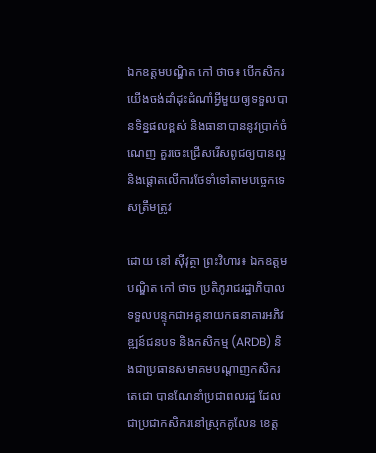ឯកឧត្តមបណ្ឌិត កៅ ថាច៖ បើកសិករយើងចង់ដាំដុះដំណាំអ្វីមួយឲ្យទទួលបានទិន្នផលខ្ពស់ និងធានាបាននូវប្រាក់ចំណេញ គួរចេះជ្រើសរើសពូជឲ្យបានល្អ និងផ្តោតលើការថែទាំទៅតាមបច្ចេកទេសត្រឹមត្រូវ

ដោយ នៅ ស៊ីវុត្ថា ព្រះវិហារ៖ ឯកឧត្តមបណ្ឌិត កៅ ថាច ប្រតិភូរាជរដ្ឋាភិបាលទទួលបន្ទុកជាអគ្គនាយកធនាគារអភិវឌ្ឍន៍ជនបទ និងកសិកម្ម (ARDB) និងជាប្រធានសមាគមបណ្តាញកសិករតេជោ បានណែនាំប្រជាពលរដ្ឋ ដែលជាប្រជាកសិករនៅស្រុកគូលែន ខេត្ត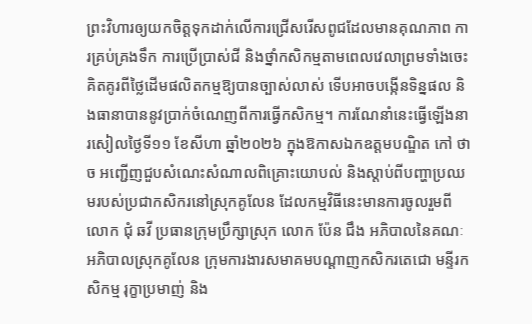ព្រះវិហារឲ្យយកចិត្តទុកដាក់លើការជ្រើសរើសពូជដែលមានគុណភាព ការគ្រប់គ្រងទឹក ការប្រើប្រាស់ជី និងថ្នាំកសិកម្មតាមពេលវេលាព្រមទាំងចេះគិតគូរពីថ្លៃដើមផលិតកម្មឱ្យបានច្បាស់លាស់ ទើបអាចបង្កើនទិន្នផល និងធានាបាននូវប្រាក់ចំណេញពីការធ្វើកសិកម្ម។ ការណែនាំនេះធ្វើឡើងនារសៀលថ្ងៃទី១១ ខែសីហា ឆ្នាំ២០២៦ ក្នុងឱកាសឯកឧត្តមបណ្ឌិត កៅ ថាច អញ្ជើញជួបសំណេះសំណាលពិគ្រោះយោបល់ និងស្តាប់ពីបញ្ហាប្រឈមរបស់ប្រជាកសិករនៅស្រុកគូលែន ដែលកម្មវិធីនេះមានការចូលរួមពីលោក ជុំ ឆវី ប្រធានក្រុមប្រឹក្សាស្រុក លោក ប៉ែន ជឹង អភិបាលនៃគណៈអភិបាលស្រុកគូលែន ក្រុមការងារសមាគមបណ្តាញកសិករតេជោ មន្ទីរកសិកម្ម រុក្ខាប្រមាញ់ និង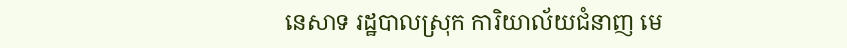នេសាទ រដ្ឋបាលស្រុក ការិយាល័យជំនាញ មេ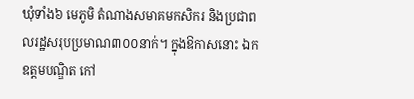ឃុំទាំង៦ មេភូមិ តំណាងសមាគមកសិករ និងប្រជាពលរដ្ឋសរុបប្រមាណ៣០០នាក់។ ក្នុងឱកាសនោះ ឯកឧត្តមបណ្ឌិត កៅ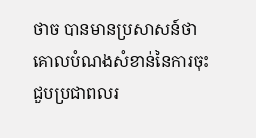ថាច បានមានប្រសាសន៍ថា គោលបំណងសំខាន់នៃការចុះជួបប្រជាពលរ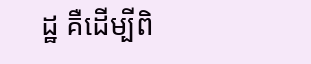ដ្ឋ គឺដើម្បីពិ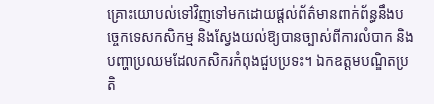គ្រោះយោបល់ទៅវិញទៅមកដោយផ្តល់ព័ត៌មានពាក់ព័ន្ធនឹងបច្ចេកទេសកសិកម្ម និងស្វែងយល់ឱ្យបានច្បាស់ពីការលំបាក និងបញ្ហាប្រឈមដែលកសិករកំពុងជួបប្រទះ។ ឯកឧត្តមបណ្ឌិតប្រតិ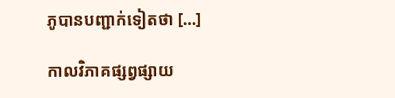ភូបានបញ្ជាក់ទៀតថា […]

កាលវិភាគផ្សព្វផ្សាយ